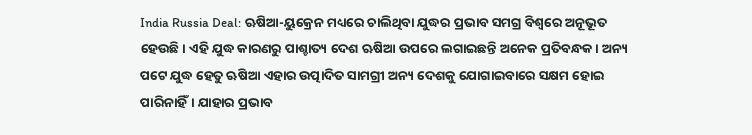India Russia Deal: ଋଷିଆ-ୟୁକ୍ରେନ ମଧ୍ୟରେ ଚାଲିଥିବା ଯୁଦ୍ଧର ପ୍ରଭାବ ସମଗ୍ର ବିଶ୍ୱରେ ଅନୂଭୂତ ହେଉଛି। ଏହି ଯୁଦ୍ଧ କାରଣରୁ ପାଶ୍ଚାତ୍ୟ ଦେଶ ଋଷିଆ ଉପରେ ଲଗାଇଛନ୍ତି ଅନେକ ପ୍ରତିବନ୍ଧକ। ଅନ୍ୟ ପଟେ ଯୁଦ୍ଧ ହେତୁ ଋଷିଆ ଏହାର ଉତ୍ପାଦିତ ସାମଗ୍ରୀ ଅନ୍ୟ ଦେଶକୁ ଯୋଗାଇବାରେ ସକ୍ଷମ ହୋଇ ପାରିନାହିଁ। ଯାହାର ପ୍ରଭାବ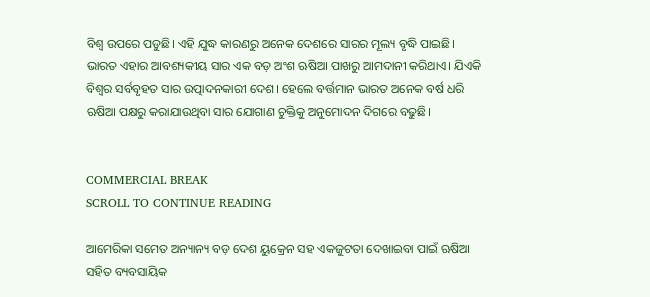ବିଶ୍ୱ ଉପରେ ପଡୁଛି। ଏହି ଯୁଦ୍ଧ କାରଣରୁ ଅନେକ ଦେଶରେ ସାରର ମୂଲ୍ୟ ବୃଦ୍ଧି ପାଇଛି। ଭାରତ ଏହାର ଆବଶ୍ୟକୀୟ ସାର ଏକ ବଡ଼ ଅଂଶ ଋଷିଆ ପାଖରୁ ଆମଦାନୀ କରିଥାଏ। ଯିଏକି ବିଶ୍ୱର ସର୍ବବୃହତ ସାର ଉତ୍ପାଦନକାରୀ ଦେଶ। ହେଲେ ବର୍ତ୍ତମାନ ଭାରତ ଅନେକ ବର୍ଷ ଧରି ଋଷିଆ ପକ୍ଷରୁ କରାଯାଉଥିବା ସାର ଯୋଗାଣ ଚୁକ୍ତିକୁ ଅନୁମୋଦନ ଦିଗରେ ବଢୁଛି।


COMMERCIAL BREAK
SCROLL TO CONTINUE READING

ଆମେରିକା ସମେତ ଅନ୍ୟାନ୍ୟ ବଡ଼ ଦେଶ ୟୁକ୍ରେନ ସହ ଏକଜୁଟତା ଦେଖାଇବା ପାଇଁ ଋଷିଆ ସହିତ ବ୍ୟବସାୟିକ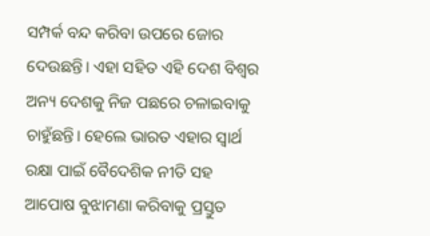ସମ୍ପର୍କ ବନ୍ଦ କରିବା ଉପରେ ଜୋର ଦେଉଛନ୍ତି। ଏହା ସହିତ ଏହି ଦେଶ ବିଶ୍ୱର ଅନ୍ୟ ଦେଶକୁ ନିଜ ପଛରେ ଚଳାଇବାକୁ ଚାହୁଁଛନ୍ତି। ହେଲେ ଭାରତ ଏହାର ସ୍ୱାର୍ଥ ରକ୍ଷା ପାଇଁ ବୈଦେଶିକ ନୀତି ସହ ଆପୋଷ ବୁଝାମଣା କରିବାକୁ ପ୍ରସ୍ତୁତ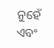ନୁହେଁ ଏବଂ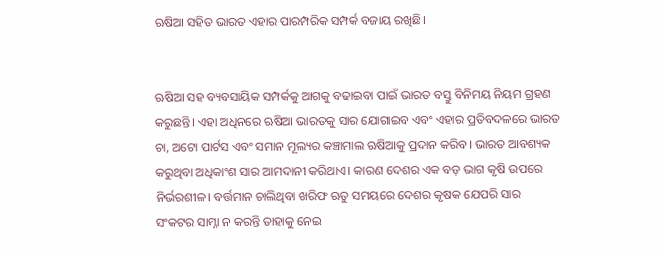ଋଷିଆ ସହିତ ଭାରତ ଏହାର ପାରମ୍ପରିକ ସମ୍ପର୍କ ବଜାୟ ରଖିଛି।


ଋଷିଆ ସହ ବ୍ୟବସାୟିକ ସମ୍ପର୍କକୁ ଆଗକୁ ବଢାଇବା ପାଇଁ ଭାରତ ବସ୍ତୁ ବିନିମୟ ନିୟମ ଗ୍ରହଣ କରୁଛନ୍ତି। ଏହା ଅଧିନରେ ଋଷିଆ ଭାରତକୁ ସାର ଯୋଗାଇବ ଏବଂ ଏହାର ପ୍ରତିବଦଳରେ ଭାରତ ଚା, ଅଟୋ ପାର୍ଟସ ଏବଂ ସମାନ ମୂଲ୍ୟର କଞ୍ଚାମାଲ ଋଷିଆକୁ ପ୍ରଦାନ କରିବ। ଭାରତ ଆବଶ୍ୟକ କରୁଥିବା ଅଧିକାଂଶ ସାର ଆମଦାନୀ କରିଥାଏ। କାରଣ ଦେଶର ଏକ ବଡ଼ ଭାଗ କୃଷି ଉପରେ ନିର୍ଭରଶୀଳ। ବର୍ତ୍ତମାନ ଚାଲିଥିବା ଖରିଫ ଋତୁ ସମୟରେ ଦେଶର କୃଷକ ଯେପରି ସାର ସଂକଟର ସାମ୍ନା ନ କରନ୍ତି ତାହାକୁ ନେଇ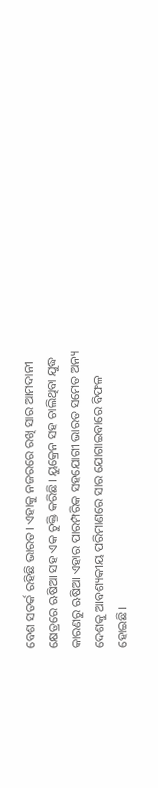ବେଶ ସତର୍କ ରହିଛି ଭାରତ। ଏହାକୁ ନଜରରେ ରଖି ସାର ଆମଦାନୀ କ୍ଷେତ୍ରରେ ଋଷିଆ ସହ ଏକ ଚୁକ୍ତି କରିଛି। ୟୁକ୍ରେନ ସହ ଚାଲିଥିବା ଯୁଦ୍ଧ କାରଣରୁ ଋଷିଆ ଏହାର ପାରମ୍ପରିକ ସହଯୋଗୀ ଭାରତ ସମେତ ଅନ୍ୟ ଦେଶକୁ ଆବଶ୍ୟକୀୟ ପରିମାଣରେ ସାର ଯୋଗାଇବାରେ ବିଫଳ ହୋଇଛି।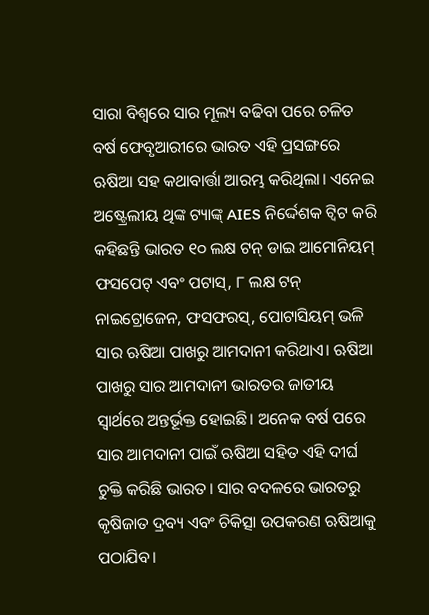ସାରା ବିଶ୍ୱରେ ସାର ମୂଲ୍ୟ ବଢିବା ପରେ ଚଳିତ ବର୍ଷ ଫେବୃଆରୀରେ ଭାରତ ଏହି ପ୍ରସଙ୍ଗରେ ଋଷିଆ ସହ କଥାବାର୍ତ୍ତା ଆରମ୍ଭ କରିଥିଲା। ଏନେଇ ଅଷ୍ଟ୍ରେଲୀୟ ଥିଙ୍କ ଟ୍ୟାଙ୍କ୍ AIES ନିର୍ଦ୍ଦେଶକ ଟ୍ୱିଟ କରି କହିଛନ୍ତି ଭାରତ ୧୦ ଲକ୍ଷ ଟନ୍ ଡାଇ ଆମୋନିୟମ୍ ଫସପେଟ୍ ଏବଂ ପଟାସ୍, ୮ ଲକ୍ଷ ଟନ୍ ନାଇଟ୍ରୋଜେନ, ଫସଫରସ୍, ପୋଟାସିୟମ୍ ଭଳି ସାର ଋଷିଆ ପାଖରୁ ଆମଦାନୀ କରିଥାଏ। ଋଷିଆ ପାଖରୁ ସାର ଆମଦାନୀ ଭାରତର ଜାତୀୟ ସ୍ୱାର୍ଥରେ ଅନ୍ତର୍ଭୂକ୍ତ ହୋଇଛି। ଅନେକ ବର୍ଷ ପରେ ସାର ଆମଦାନୀ ପାଇଁ ଋଷିଆ ସହିତ ଏହି ଦୀର୍ଘ ଚୁକ୍ତି କରିଛି ଭାରତ। ସାର ବଦଳରେ ଭାରତରୁ କୃଷିଜାତ ଦ୍ରବ୍ୟ ଏବଂ ଚିକିତ୍ସା ଉପକରଣ ଋଷିଆକୁ ପଠାଯିବ।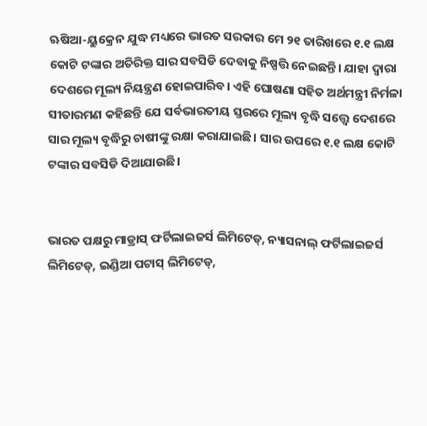ଋଷିଆ-ୟୁକ୍ରେନ ଯୁଦ୍ଧ ମଧ୍ୟରେ ଭାରତ ସରକାର ମେ ୨୧ ତାରିଖରେ ୧.୧ ଲକ୍ଷ କୋଟି ଟଙ୍କାର ଅତିରିକ୍ତ ସାର ସବସିଡି ଦେବାକୁ ନିଷ୍ପତ୍ତି ନେଇଛନ୍ତି। ଯାହା ଦ୍ୱାରା ଦେଶରେ ମୂଲ୍ୟ ନିୟନ୍ତ୍ରଣ ହୋଇପାରିବ। ଏହି ଘୋଷଣା ସହିତ ଅର୍ଥମନ୍ତ୍ରୀ ନିର୍ମଳା ସୀତାରମଣ କହିଛନ୍ତି ଯେ ସର୍ବଭାରତୀୟ ସ୍ତରରେ ମୂଲ୍ୟ ବୃଦ୍ଧି ସତ୍ତ୍ୱେ ଦେଶରେ ସାର ମୂଲ୍ୟ ବୃଦ୍ଧିରୁ ଚାଷୀଙ୍କୁ ରକ୍ଷା କରାଯାଇଛି। ସାର ଉପରେ ୧.୧ ଲକ୍ଷ କୋଟି ଟଙ୍କାର ସବସିଡି ଦିଆଯାଉଛି।


ଭାରତ ପକ୍ଷରୁ ମାଡ୍ରାସ୍ ଫର୍ଟିଲାଇଜର୍ସ ଲିମିଟେଡ୍, ନ୍ୟାସନାଲ୍ ଫର୍ଟିଲାଇଜର୍ସ ଲିମିଟେଡ୍, ଇଣ୍ଡିଆ ପଟାସ୍ ଲିମିଟେଡ୍,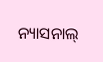ନ୍ୟାସନାଲ୍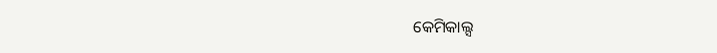କେମିକାଲ୍ସ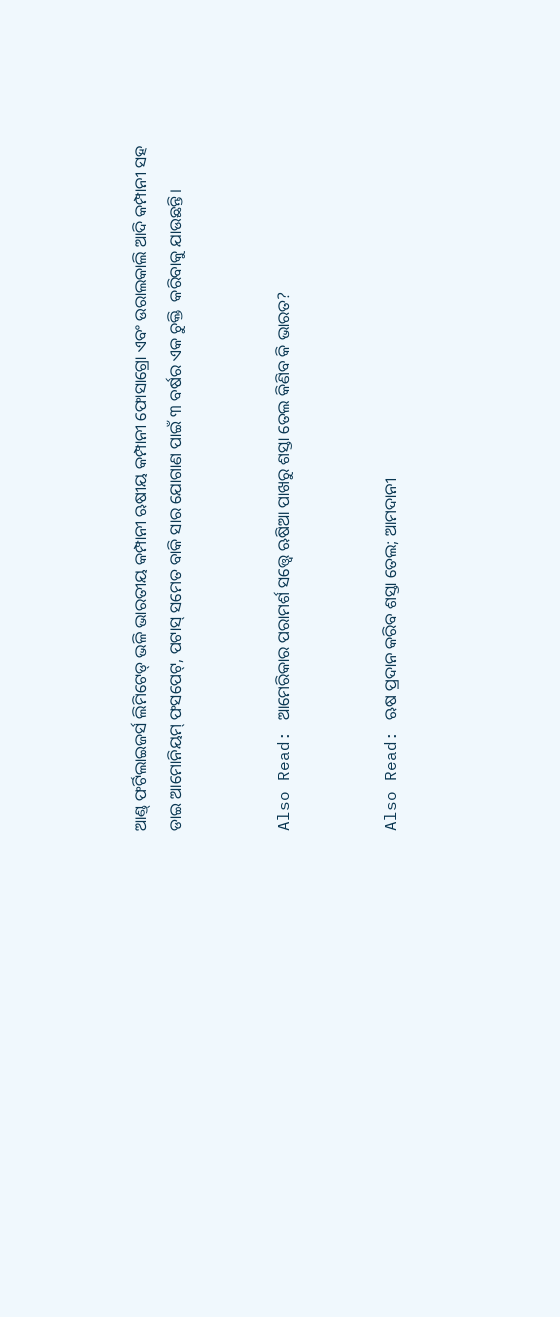ଆଣ୍ଡ୍ ଫର୍ଟିଲାଇଜର୍ସ ଲିମିଟେଡ୍ ଭଳି ଭାରତୀୟ କମ୍ପାନୀ ଋଷୀୟ କମ୍ପାନୀ ଫୋସାଗ୍ରୋ ଏବଂ ଉରାଲକାଲି ଆଦି କମ୍ପାନୀ ସହ ଡାଇ ଆମୋନିୟମ୍ ଫସପେଟ୍, ପଟାସ୍ ସମେତ ବାକି ସାର ଯୋଗାଣ ପାଇଁ ୩ ବର୍ଷର ଏକ ଚୁକ୍ତି  କରିବାକୁ ଯାଉଛନ୍ତି।


Also Read: ଆମେରିକାର ପରାମର୍ଶ ସତ୍ତ୍ୱେ ଋଷିଆ ପାଖରୁ ଶସ୍ତା ତେଲ କିଣିବ କି ଭାରତ?


Also Read: ଋଷ ପ୍ରଦାନ କରିବ ଶସ୍ତା ତେଲ; ଆମଦାନୀ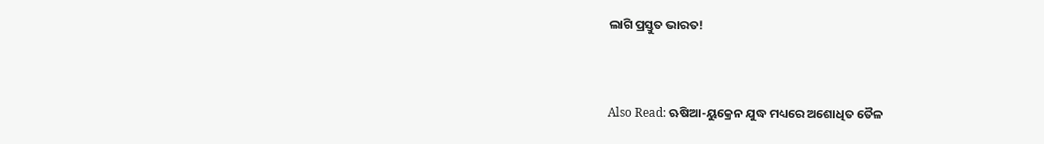ଲାଗି ପ୍ରସ୍ତୁତ ଭାରତ!


Also Read: ଋଷିଆ-ୟୁକ୍ରେନ ଯୁଦ୍ଧ ମଧ୍ୟରେ ଅଶୋଧିତ ତୈଳ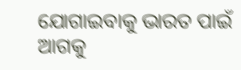ଯୋଗାଇବାକୁ ଭାରତ ପାଇଁ ଆଗକୁ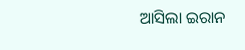ଆସିଲା ଇରାନ